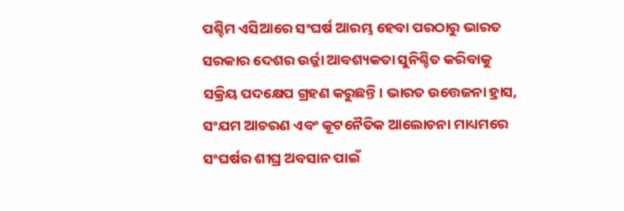ପଶ୍ଚିମ ଏସିଆରେ ସଂଘର୍ଷ ଆରମ୍ଭ ହେବା ପରଠାରୁ ଭାରତ ସରକାର ଦେଶର ଉର୍ଜ୍ଜା ଆବଶ୍ୟକତା ସୁନିଶ୍ଚିତ କରିବାକୁ ସକ୍ରିୟ ପଦକ୍ଷେପ ଗ୍ରହଣ କରୁଛନ୍ତି। ଭାରତ ଉତ୍ତେଜନା ହ୍ରାସ, ସଂଯମ ଆଚରଣ ଏବଂ କୂଟନୈତିକ ଆଲୋଚନା ମାଧ୍ୟମରେ ସଂଘର୍ଷର ଶୀଘ୍ର ଅବସାନ ପାଇଁ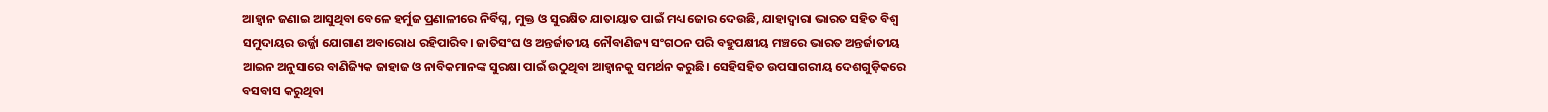ଆହ୍ୱାନ ଜଣାଇ ଆସୁଥିବା ବେଳେ ହର୍ମୁଜ ପ୍ରଣାଳୀରେ ନିର୍ବିଘ୍ନ, ମୁକ୍ତ ଓ ସୁରକ୍ଷିତ ଯାତାୟାତ ପାଇଁ ମଧ୍ୟ ଜୋର ଦେଉଛି, ଯାହାଦ୍ୱାରା ଭାରତ ସହିତ ବିଶ୍ୱ ସମୁଦାୟର ଉର୍ଜ୍ଜା ଯୋଗାଣ ଅବାରୋଧ ରହିପାରିବ। ଜାତିସଂଘ ଓ ଅନ୍ତର୍ଜାତୀୟ ନୌବାଣିଜ୍ୟ ସଂଗଠନ ପରି ବହୁପକ୍ଷୀୟ ମଞ୍ଚରେ ଭାରତ ଅନ୍ତର୍ଜାତୀୟ ଆଇନ ଅନୁସାରେ ବାଣିଜ୍ୟିକ ଜାହାଜ ଓ ନାବିକମାନଙ୍କ ସୁରକ୍ଷା ପାଇଁ ଉଠୁଥିବା ଆହ୍ୱାନକୁ ସମର୍ଥନ କରୁଛି। ସେହିସହିତ ଉପସାଗରୀୟ ଦେଶଗୁଡ଼ିକରେ ବସବାସ କରୁଥିବା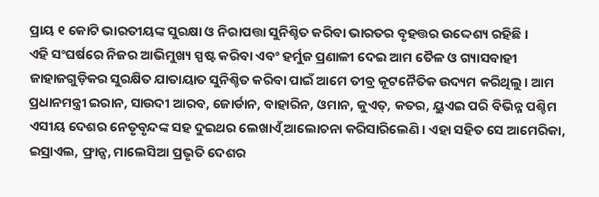ପ୍ରାୟ ୧ କୋଟି ଭାରତୀୟଙ୍କ ସୁରକ୍ଷା ଓ ନିରାପତ୍ତା ସୁନିଶ୍ଚିତ କରିବା ଭାରତର ବୃହତ୍ତର ଉଦ୍ଦେଶ୍ୟ ରହିଛି।
ଏହି ସଂଘର୍ଷରେ ନିଜର ଆଭିମୁଖ୍ୟ ସ୍ପଷ୍ଟ କରିବା ଏବଂ ହର୍ମୁଜ ପ୍ରଣାଳୀ ଦେଇ ଆମ ତୈଳ ଓ ଗ୍ୟାସବାହୀ ଜାହାଜଗୁଡ଼ିକର ସୁରକ୍ଷିତ ଯାତାୟାତ ସୁନିଶ୍ଚିତ କରିବା ପାଇଁ ଆମେ ତୀବ୍ର କୂଟନୈତିକ ଉଦ୍ୟମ କରିଥିଲୁ। ଆମ ପ୍ରଧାନମନ୍ତ୍ରୀ ଇରାନ, ସାଉଦୀ ଆରବ, ଜୋର୍ଡାନ, ବାହାରିନ, ଓମାନ, କୁଏତ୍, କତର, ୟୁଏଇ ପରି ବିଭିନ୍ନ ପଶ୍ଚିମ ଏସୀୟ ଦେଶର ନେତୃବୃନ୍ଦଙ୍କ ସହ ଦୁଇଥର ଲେଖାଏ୍ଁ ଆଲୋଚନା କରିସାରିଲେଣି। ଏହା ସହିତ ସେ ଆମେରିକା, ଇସ୍ରାଏଲ, ଫ୍ରାନ୍ସ, ମାଲେସିଆ ପ୍ରଭୃତି ଦେଶର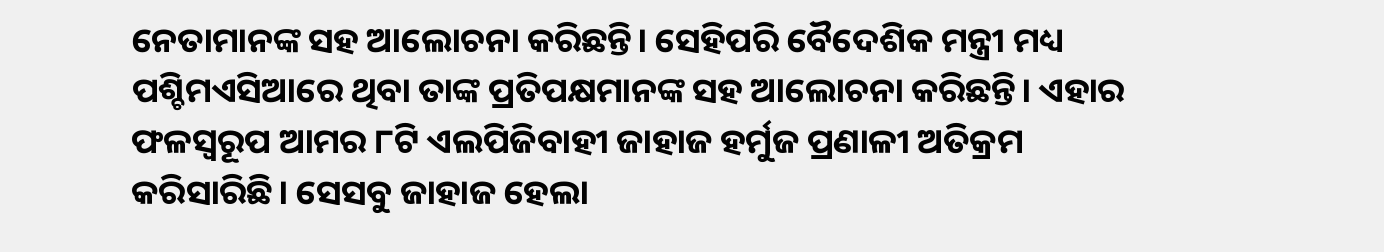ନେତାମାନଙ୍କ ସହ ଆଲୋଚନା କରିଛନ୍ତି। ସେହିପରି ବୈଦେଶିକ ମନ୍ତ୍ରୀ ମଧ୍ୟ ପଶ୍ଚିମଏସିଆରେ ଥିବା ତାଙ୍କ ପ୍ରତିପକ୍ଷମାନଙ୍କ ସହ ଆଲୋଚନା କରିଛନ୍ତି। ଏହାର ଫଳସ୍ବରୂପ ଆମର ୮ଟି ଏଲପିଜିବାହୀ ଜାହାଜ ହର୍ମୁଜ ପ୍ରଣାଳୀ ଅତିକ୍ରମ କରିସାରିଛି। ସେସବୁ ଜାହାଜ ହେଲା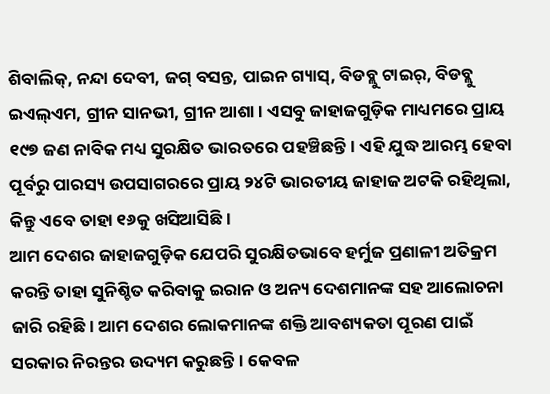ଶିବାଲିକ୍, ନନ୍ଦା ଦେବୀ, ଜଗ୍ ବସନ୍ତ, ପାଇନ ଗ୍ୟାସ୍, ବିଡବ୍ଲୁ ଟାଇର୍, ବିଡବ୍ଲୁ ଇଏଲ୍ଏମ, ଗ୍ରୀନ ସାନଭୀ, ଗ୍ରୀନ ଆଶା। ଏସବୁ ଜାହାଜଗୁଡ଼ିକ ମାଧ୍ୟମରେ ପ୍ରାୟ ୧୯୭ ଜଣ ନାବିକ ମଧ୍ୟ ସୁରକ୍ଷିତ ଭାରତରେ ପହଞ୍ଚିଛନ୍ତି। ଏହି ଯୁଦ୍ଧ ଆରମ୍ଭ ହେବା ପୂର୍ବରୁ ପାରସ୍ୟ ଉପସାଗରରେ ପ୍ରାୟ ୨୪ଟି ଭାରତୀୟ ଜାହାଜ ଅଟକି ରହିଥିଲା, କିନ୍ତୁ ଏବେ ତାହା ୧୬କୁ ଖସିଆସିଛି।
ଆମ ଦେଶର ଜାହାଜଗୁଡ଼ିକ ଯେପରି ସୁରକ୍ଷିତଭାବେ ହର୍ମୁଜ ପ୍ରଣାଳୀ ଅତିକ୍ରମ କରନ୍ତି ତାହା ସୁନିଶ୍ଚିତ କରିବାକୁ ଇରାନ ଓ ଅନ୍ୟ ଦେଶମାନଙ୍କ ସହ ଆଲୋଚନା ଜାରି ରହିଛି। ଆମ ଦେଶର ଲୋକମାନଙ୍କ ଶକ୍ତି ଆବଶ୍ୟକତା ପୂରଣ ପାଇଁ ସରକାର ନିରନ୍ତର ଉଦ୍ୟମ କରୁଛନ୍ତି। କେବଳ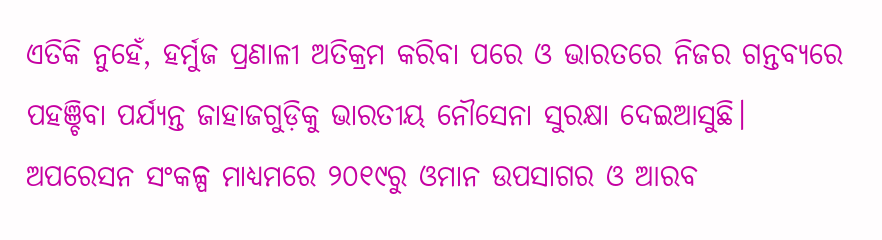ଏତିକି ନୁହେଁ, ହର୍ମୁଜ ପ୍ରଣାଳୀ ଅତିକ୍ରମ କରିବା ପରେ ଓ ଭାରତରେ ନିଜର ଗନ୍ତବ୍ୟରେ ପହଞ୍ଚିବା ପର୍ଯ୍ୟନ୍ତ ଜାହାଜଗୁଡ଼ିକୁ ଭାରତୀୟ ନୌସେନା ସୁରକ୍ଷା ଦେଇଆସୁଛି। ଅପରେସନ ସଂକଳ୍ପ ମାଧ୍ୟମରେ ୨୦୧୯ରୁ ଓମାନ ଉପସାଗର ଓ ଆରବ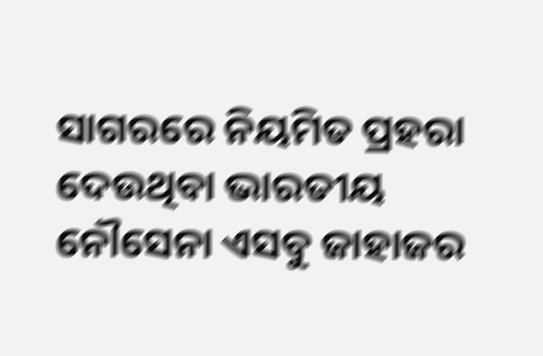ସାଗରରେ ନିୟମିତ ପ୍ରହରା ଦେଉଥିବା ଭାରତୀୟ ନୌସେନା ଏସବୁ ଜାହାଜର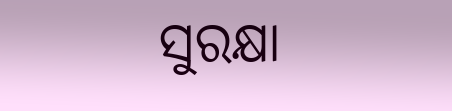ସୁରକ୍ଷା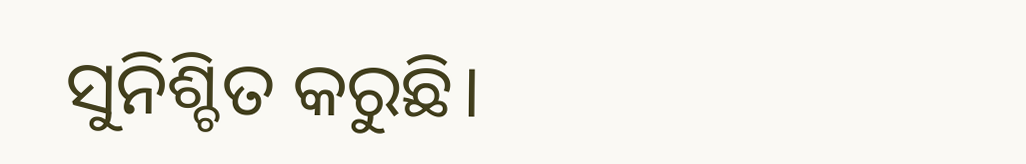ସୁନିଶ୍ଚିତ କରୁଛି।